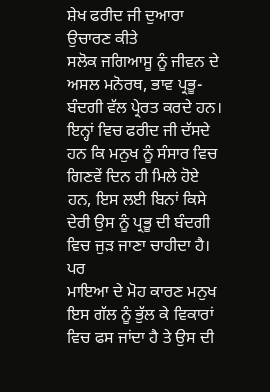ਸ਼ੇਖ ਫਰੀਦ ਜੀ ਦੁਆਰਾ ਉਚਾਰਣ ਕੀਤੇ
ਸਲੋਕ ਜਗਿਆਸੂ ਨੂੰ ਜੀਵਨ ਦੇ ਅਸਲ ਮਨੋਰਥ, ਭਾਵ ਪ੍ਰਭੂ-ਬੰਦਗੀ ਵੱਲ ਪ੍ਰੇਰਤ ਕਰਦੇ ਹਨ। ਇਨ੍ਹਾਂ ਵਿਚ ਫਰੀਦ ਜੀ ਦੱਸਦੇ ਹਨ ਕਿ ਮਨੁਖ ਨੂੰ ਸੰਸਾਰ ਵਿਚ ਗਿਣਵੇਂ ਦਿਨ ਹੀ ਮਿਲੇ ਹੋਏ ਹਨ, ਇਸ ਲਈ ਬਿਨਾਂ ਕਿਸੇ ਦੇਰੀ ਉਸ ਨੂੰ ਪ੍ਰਭੂ ਦੀ ਬੰਦਗੀ ਵਿਚ ਜੁੜ ਜਾਣਾ ਚਾਹੀਦਾ ਹੈ। ਪਰ
ਮਾਇਆ ਦੇ ਮੋਹ ਕਾਰਣ ਮਨੁਖ ਇਸ ਗੱਲ ਨੂੰ ਭੁੱਲ ਕੇ ਵਿਕਾਰਾਂ ਵਿਚ ਫਸ ਜਾਂਦਾ ਹੈ ਤੇ ਉਸ ਦੀ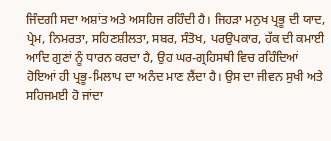ਜਿੰਦਗੀ ਸਦਾ ਅਸ਼ਾਂਤ ਅਤੇ ਅਸਹਿਜ ਰਹਿੰਦੀ ਹੈ। ਜਿਹੜਾ ਮਨੁਖ ਪ੍ਰਭੂ ਦੀ ਯਾਦ, ਪ੍ਰੇਮ, ਨਿਮਰਤਾ, ਸਹਿਣਸ਼ੀਲਤਾ, ਸਬਰ, ਸੰਤੋਖ, ਪਰਉਪਕਾਰ, ਹੱਕ ਦੀ ਕਮਾਈ ਆਦਿ ਗੁਣਾਂ ਨੂੰ ਧਾਰਨ ਕਰਦਾ ਹੈ, ਉਹ ਘਰ-ਗ੍ਰਹਿਸਥੀ ਵਿਚ ਰਹਿੰਦਿਆਂ ਹੋਇਆਂ ਹੀ ਪ੍ਰਭੂ-ਮਿਲਾਪ ਦਾ ਅਨੰਦ ਮਾਣ ਲੈਂਦਾ ਹੈ। ਉਸ ਦਾ ਜੀਵਨ ਸੁਖੀ ਅਤੇ ਸਹਿਜਮਈ ਹੋ ਜਾਂਦਾ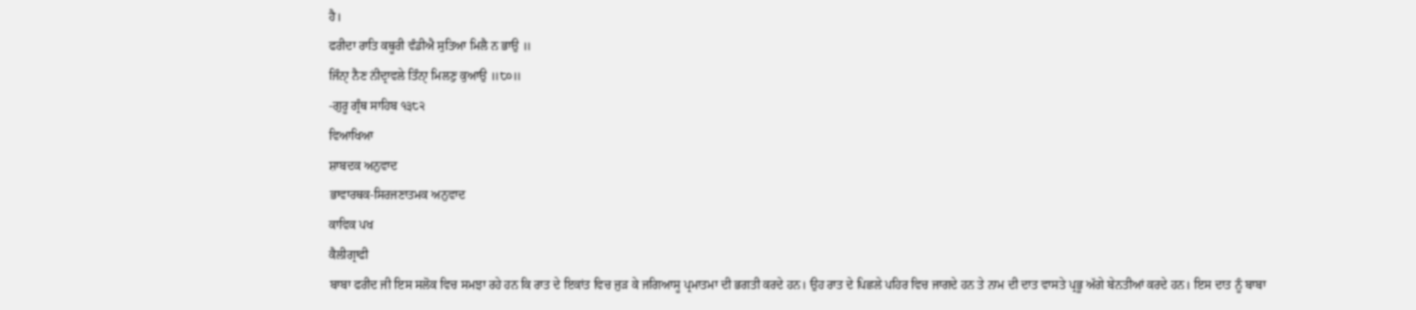ਹੈ।
ਫਰੀਦਾ ਰਾਤਿ ਕਥੂਰੀ ਵੰਡੀਐ ਸੁਤਿਆ ਮਿਲੈ ਨ ਭਾਉ ॥
ਜਿੰਨੑਾ ਨੈਣ ਨਂੀਦ੍ਰਾਵਲੇ ਤਿੰਨੑਾ ਮਿਲਣੁ ਕੁਆਉ ॥੮੦॥
-ਗੁਰੂ ਗ੍ਰੰਥ ਸਾਹਿਬ ੧੩੮੨
ਵਿਆਖਿਆ
ਸ਼ਾਬਦਕ ਅਨੁਵਾਦ
ਭਾਵਾਰਥਕ-ਸਿਰਜਣਾਤਮਕ ਅਨੁਵਾਦ
ਕਾਵਿਕ ਪਖ
ਕੈਲੀਗ੍ਰਾਫੀ
ਬਾਬਾ ਫਰੀਦ ਜੀ ਇਸ ਸਲੋਕ ਵਿਚ ਸਮਝਾ ਰਹੇ ਹਨ ਕਿ ਰਾਤ ਦੇ ਇਕਾਂਤ ਵਿਚ ਜੁੜ ਕੇ ਜਗਿਆਸੂ ਪ੍ਰਮਾਤਮਾ ਦੀ ਭਗਤੀ ਕਰਦੇ ਹਨ। ਉਹ ਰਾਤ ਦੇ ਪਿਛਲੇ ਪਹਿਰ ਵਿਚ ਜਾਗਦੇ ਹਨ ਤੇ ਨਾਮ ਦੀ ਦਾਤ ਵਾਸਤੇ ਪ੍ਰਭੂ ਅੱਗੇ ਬੇਨਤੀਆਂ ਕਰਦੇ ਹਨ। ਇਸ ਦਾਤ ਨੂੰ ਬਾਬਾ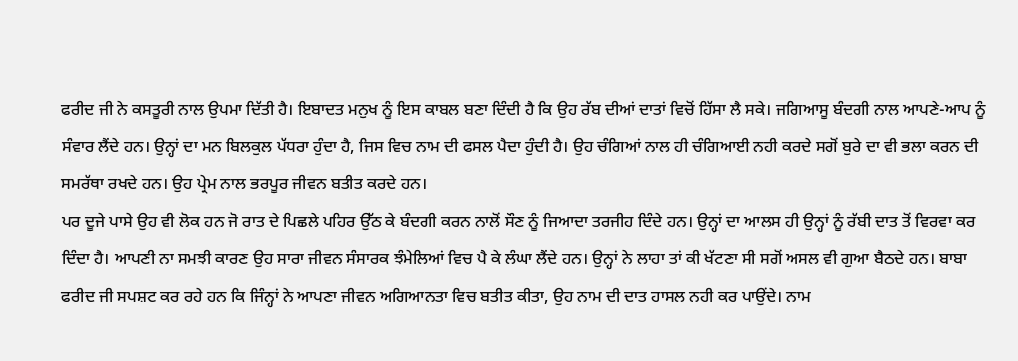ਫਰੀਦ ਜੀ ਨੇ ਕਸਤੂਰੀ ਨਾਲ ਉਪਮਾ ਦਿੱਤੀ ਹੈ। ਇਬਾਦਤ ਮਨੁਖ ਨੂੰ ਇਸ ਕਾਬਲ ਬਣਾ ਦਿੰਦੀ ਹੈ ਕਿ ਉਹ ਰੱਬ ਦੀਆਂ ਦਾਤਾਂ ਵਿਚੋਂ ਹਿੱਸਾ ਲੈ ਸਕੇ। ਜਗਿਆਸੂ ਬੰਦਗੀ ਨਾਲ ਆਪਣੇ-ਆਪ ਨੂੰ ਸੰਵਾਰ ਲੈਂਦੇ ਹਨ। ਉਨ੍ਹਾਂ ਦਾ ਮਨ ਬਿਲਕੁਲ ਪੱਧਰਾ ਹੁੰਦਾ ਹੈ, ਜਿਸ ਵਿਚ ਨਾਮ ਦੀ ਫਸਲ ਪੈਦਾ ਹੁੰਦੀ ਹੈ। ਉਹ ਚੰਗਿਆਂ ਨਾਲ ਹੀ ਚੰਗਿਆਈ ਨਹੀ ਕਰਦੇ ਸਗੋਂ ਬੁਰੇ ਦਾ ਵੀ ਭਲਾ ਕਰਨ ਦੀ ਸਮਰੱਥਾ ਰਖਦੇ ਹਨ। ਉਹ ਪ੍ਰੇਮ ਨਾਲ ਭਰਪੂਰ ਜੀਵਨ ਬਤੀਤ ਕਰਦੇ ਹਨ।
ਪਰ ਦੂਜੇ ਪਾਸੇ ਉਹ ਵੀ ਲੋਕ ਹਨ ਜੋ ਰਾਤ ਦੇ ਪਿਛਲੇ ਪਹਿਰ ਉੱਠ ਕੇ ਬੰਦਗੀ ਕਰਨ ਨਾਲੋਂ ਸੌਣ ਨੂੰ ਜਿਆਦਾ ਤਰਜੀਹ ਦਿੰਦੇ ਹਨ। ਉਨ੍ਹਾਂ ਦਾ ਆਲਸ ਹੀ ਉਨ੍ਹਾਂ ਨੂੰ ਰੱਬੀ ਦਾਤ ਤੋਂ ਵਿਰਵਾ ਕਰ ਦਿੰਦਾ ਹੈ। ਆਪਣੀ ਨਾ ਸਮਝੀ ਕਾਰਣ ਉਹ ਸਾਰਾ ਜੀਵਨ ਸੰਸਾਰਕ ਝੰਮੇਲਿਆਂ ਵਿਚ ਪੈ ਕੇ ਲੰਘਾ ਲੈਂਦੇ ਹਨ। ਉਨ੍ਹਾਂ ਨੇ ਲਾਹਾ ਤਾਂ ਕੀ ਖੱਟਣਾ ਸੀ ਸਗੋਂ ਅਸਲ ਵੀ ਗੁਆ ਬੈਠਦੇ ਹਨ। ਬਾਬਾ ਫਰੀਦ ਜੀ ਸਪਸ਼ਟ ਕਰ ਰਹੇ ਹਨ ਕਿ ਜਿੰਨ੍ਹਾਂ ਨੇ ਆਪਣਾ ਜੀਵਨ ਅਗਿਆਨਤਾ ਵਿਚ ਬਤੀਤ ਕੀਤਾ, ਉਹ ਨਾਮ ਦੀ ਦਾਤ ਹਾਸਲ ਨਹੀ ਕਰ ਪਾਉਂਦੇ। ਨਾਮ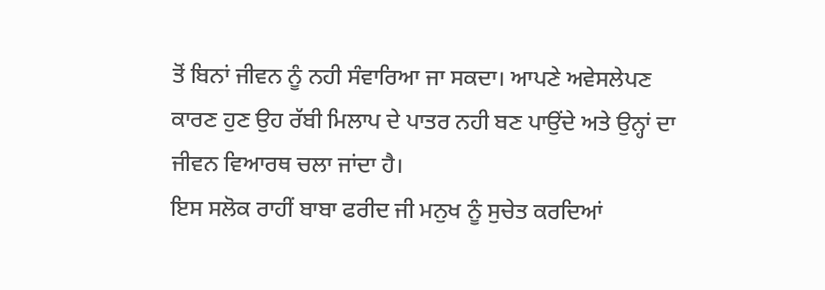ਤੋਂ ਬਿਨਾਂ ਜੀਵਨ ਨੂੰ ਨਹੀ ਸੰਵਾਰਿਆ ਜਾ ਸਕਦਾ। ਆਪਣੇ ਅਵੇਸਲੇਪਣ ਕਾਰਣ ਹੁਣ ਉਹ ਰੱਬੀ ਮਿਲਾਪ ਦੇ ਪਾਤਰ ਨਹੀ ਬਣ ਪਾਉਂਦੇ ਅਤੇ ਉਨ੍ਹਾਂ ਦਾ ਜੀਵਨ ਵਿਆਰਥ ਚਲਾ ਜਾਂਦਾ ਹੈ।
ਇਸ ਸਲੋਕ ਰਾਹੀਂ ਬਾਬਾ ਫਰੀਦ ਜੀ ਮਨੁਖ ਨੂੰ ਸੁਚੇਤ ਕਰਦਿਆਂ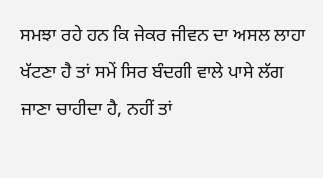ਸਮਝਾ ਰਹੇ ਹਨ ਕਿ ਜੇਕਰ ਜੀਵਨ ਦਾ ਅਸਲ ਲਾਹਾ ਖੱਟਣਾ ਹੈ ਤਾਂ ਸਮੇਂ ਸਿਰ ਬੰਦਗੀ ਵਾਲੇ ਪਾਸੇ ਲੱਗ ਜਾਣਾ ਚਾਹੀਦਾ ਹੈ, ਨਹੀਂ ਤਾਂ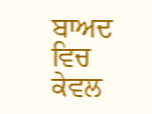ਬਾਅਦ ਵਿਚ ਕੇਵਲ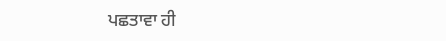ਪਛਤਾਵਾ ਹੀ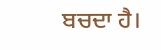ਬਚਦਾ ਹੈ।